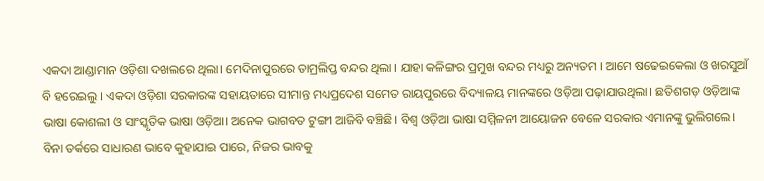ଏକଦା ଆଣ୍ଡାମାନ ଓଡ଼ିଶା ଦଖଲରେ ଥିଲା। ମେଦିନାପୁରରେ ତାମ୍ରଲିପ୍ତ ବନ୍ଦର ଥିଲା । ଯାହା କଳିଙ୍ଗର ପ୍ରମୁଖ ବନ୍ଦର ମଧ୍ୟରୁ ଅନ୍ୟତମ । ଆମେ ଷଢେଇକେଲା ଓ ଖରସୁଆଁ ବି ହରେଇଲୁ । ଏକଦା ଓଡ଼ିଶା ସରକାରଙ୍କ ସହାୟତାରେ ସୀମାନ୍ତ ମଧ୍ୟପ୍ରଦେଶ ସମେତ ରାୟପୁରରେ ବିଦ୍ୟାଳୟ ମାନଙ୍କରେ ଓଡ଼ିଆ ପଢ଼ାଯାଉଥିଲା। ଛତିଶଗଡ଼ ଓଡ଼ିଆଙ୍କ ଭାଷା କୋଶଲୀ ଓ ସାଂସ୍କୃତିକ ଭାଷା ଓଡ଼ିଆ। ଅନେକ ଭାଗବତ ଟୁଙ୍ଗୀ ଆଜିବି ବଞ୍ଚିଛି। ବିଶ୍ଵ ଓଡ଼ିଆ ଭାଷା ସମ୍ମିଳନୀ ଆୟୋଜନ ବେଳେ ସରକାର ଏମାନଙ୍କୁ ଭୁଲିଗଲେ।
ବିନା ତର୍କରେ ସାଧାରଣ ଭାବେ କୁହାଯାଇ ପାରେ, ନିଜର ଭାବକୁ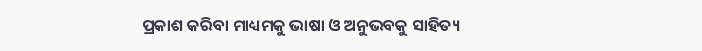ପ୍ରକାଶ କରିବା ମାଧ୍ୟମକୁ ଭାଷା ଓ ଅନୁଭବକୁ ସାହିତ୍ୟ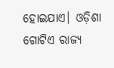ହୋଇଯାଏ। ଓଡ଼ିଶା ଗୋଟିଏ ରାଜ୍ୟ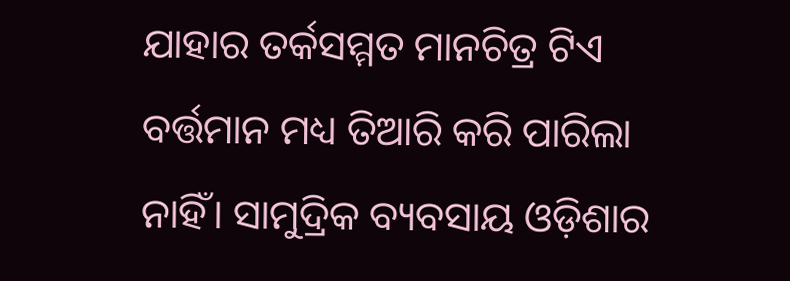ଯାହାର ତର୍କସମ୍ମତ ମାନଚିତ୍ର ଟିଏ ବର୍ତ୍ତମାନ ମଧ୍ୟ ତିଆରି କରି ପାରିଲା ନାହିଁ। ସାମୁଦ୍ରିକ ବ୍ୟବସାୟ ଓଡ଼ିଶାର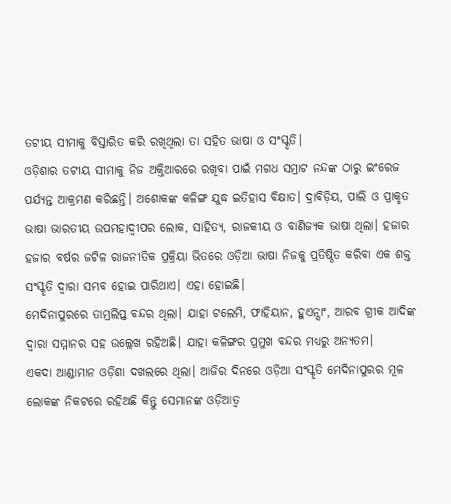ତଟୀୟ ସୀମାକୁ ବିସ୍ତାରିତ କରି ରଖିଥିଲା ତା ସହିତ ଭାଷା ଓ ସଂସ୍କୃତି।
ଓଡ଼ିଶାର ତଟୀୟ ସୀମାକୁ ନିଜ ଅକ୍ତିଆରରେ ରଖିବା ପାଇଁ ମଗଧ ସମ୍ରାଟ ନନ୍ଦଙ୍କ ଠାରୁ ଇଂରେଜ ପର୍ଯ୍ୟନ୍ତ ଆକ୍ରମଣ କରିଛନ୍ତି। ଅଶୋକଙ୍କ କଳିଙ୍ଗ ଯୁଦ୍ଧ ଇତିହାସ ବିକ୍ଷାତ। ଦ୍ରାବିଡ଼ିୟ, ପାଲି ଓ ପ୍ରାକୃତ ଭାଷା ଭାରତୀୟ ଉପମହାଦ୍ବୀପର ଲୋକ, ସାହିତ୍ୟ, ରାଜକୀୟ ଓ ବାଣିଜ୍ୟକ ଭାଷା ଥିଲା। ହଜାର ହଜାର ବର୍ଷର ଜଟିଳ ରାଜନୀତିକ ପ୍ରକ୍ରିୟା ଭିତରେ ଓଡ଼ିଆ ଭାଷା ନିଜକୁ ପ୍ରତିଷ୍ଠିତ କରିବା ଏକ ଶକ୍ତ ସଂସ୍କୃତି ଦ୍ବାରା ସମ୍ଭବ ହୋଇ ପାରିଥାଏ। ଏହା ହୋଇଛି।
ମେଦିନାପୁରରେ ତାମ୍ରଲିପ୍ତ ବନ୍ଦର ଥିଲା। ଯାହା ଟଲେମି, ଫାହିୟାନ, ହୁଏନ୍ସାଂ, ଆରବ ଗ୍ରୀକ ଆଦିଙ୍କ ଦ୍ୱାରା ସମ୍ମାନର ସହ ଉଲ୍ଲେଖ ରହିଅଛି। ଯାହା କଳିଙ୍ଗର ପ୍ରମୁଖ ବନ୍ଦର ମଧ୍ୟରୁ ଅନ୍ୟତମ।
ଏକଦା ଆଣ୍ଡାମାନ ଓଡ଼ିଶା ଦଖଲରେ ଥିଲା। ଆଜିର ଦିନରେ ଓଡ଼ିଆ ସଂସ୍କୃତି ମେଦିନାପୁରର ମୂଳ ଲୋକଙ୍କ ନିକଟରେ ରହିଅଛି କିନ୍ତୁ ସେମାନଙ୍କ ଓଡ଼ିଆତ୍ୱ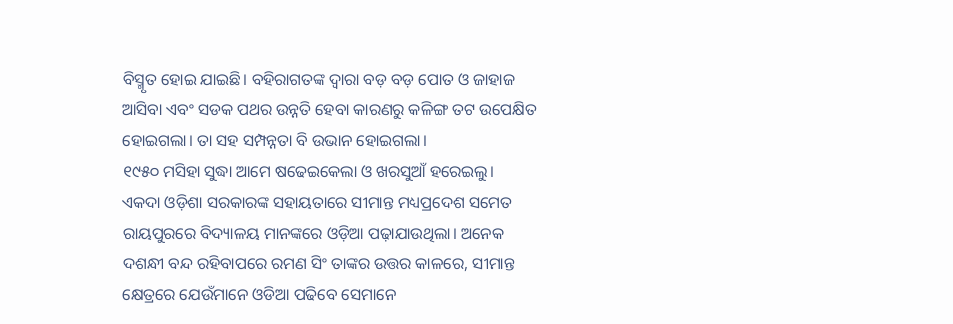ବିସ୍ମୃତ ହୋଇ ଯାଇଛି। ବହିରାଗତଙ୍କ ଦ୍ୱାରା ବଡ଼ ବଡ଼ ପୋତ ଓ ଜାହାଜ ଆସିବା ଏବଂ ସଡକ ପଥର ଉନ୍ନତି ହେବା କାରଣରୁ କଳିଙ୍ଗ ତଟ ଉପେକ୍ଷିତ ହୋଇଗଲା। ତା ସହ ସମ୍ପନ୍ନତା ବି ଉଭାନ ହୋଇଗଲା।
୧୯୫୦ ମସିହା ସୁଦ୍ଧା ଆମେ ଷଢେଇକେଲା ଓ ଖରସୁଆଁ ହରେଇଲୁ।
ଏକଦା ଓଡ଼ିଶା ସରକାରଙ୍କ ସହାୟତାରେ ସୀମାନ୍ତ ମଧ୍ୟପ୍ରଦେଶ ସମେତ ରାୟପୁରରେ ବିଦ୍ୟାଳୟ ମାନଙ୍କରେ ଓଡ଼ିଆ ପଢ଼ାଯାଉଥିଲା। ଅନେକ ଦଶନ୍ଧୀ ବନ୍ଦ ରହିବାପରେ ରମଣ ସିଂ ତାଙ୍କର ଉତ୍ତର କାଳରେ, ସୀମାନ୍ତ କ୍ଷେତ୍ରରେ ଯେଉଁମାନେ ଓଡିଆ ପଢିବେ ସେମାନେ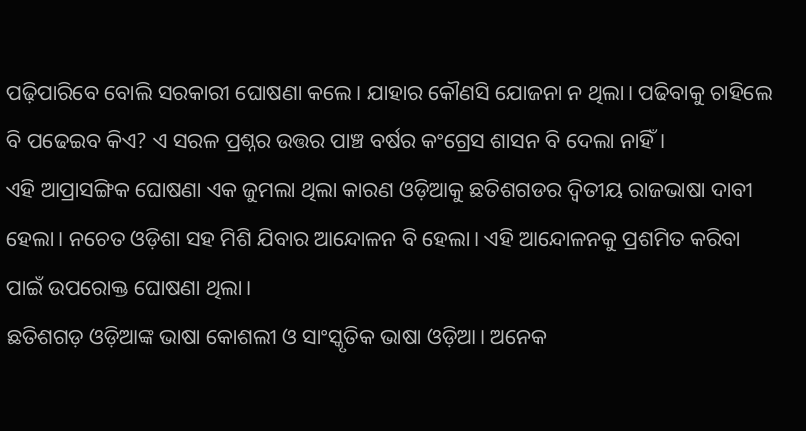ପଢ଼ିପାରିବେ ବୋଲି ସରକାରୀ ଘୋଷଣା କଲେ। ଯାହାର କୌଣସି ଯୋଜନା ନ ଥିଲା। ପଢିବାକୁ ଚାହିଲେ ବି ପଢେଇବ କିଏ? ଏ ସରଳ ପ୍ରଶ୍ନର ଉତ୍ତର ପାଞ୍ଚ ବର୍ଷର କଂଗ୍ରେସ ଶାସନ ବି ଦେଲା ନାହିଁ।
ଏହି ଆପ୍ରାସଙ୍ଗିକ ଘୋଷଣା ଏକ ଜୁମଲା ଥିଲା କାରଣ ଓଡ଼ିଆକୁ ଛତିଶଗଡର ଦ୍ୱିତୀୟ ରାଜଭାଷା ଦାବୀ ହେଲା। ନଚେତ ଓଡ଼ିଶା ସହ ମିଶି ଯିବାର ଆନ୍ଦୋଳନ ବି ହେଲା। ଏହି ଆନ୍ଦୋଳନକୁ ପ୍ରଶମିତ କରିବା ପାଇଁ ଉପରୋକ୍ତ ଘୋଷଣା ଥିଲା।
ଛତିଶଗଡ଼ ଓଡ଼ିଆଙ୍କ ଭାଷା କୋଶଲୀ ଓ ସାଂସ୍କୃତିକ ଭାଷା ଓଡ଼ିଆ। ଅନେକ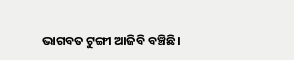ଭାଗବତ ଟୁଙ୍ଗୀ ଆଜିବି ବଞ୍ଚିଛି।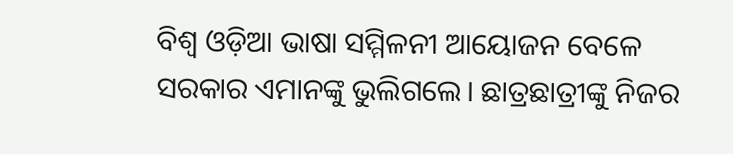ବିଶ୍ଵ ଓଡ଼ିଆ ଭାଷା ସମ୍ମିଳନୀ ଆୟୋଜନ ବେଳେ ସରକାର ଏମାନଙ୍କୁ ଭୁଲିଗଲେ। ଛାତ୍ରଛାତ୍ରୀଙ୍କୁ ନିଜର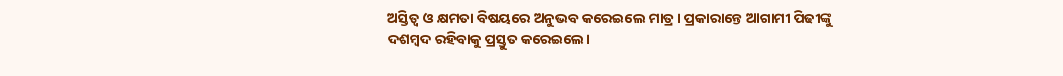ଅସ୍ତିତ୍ବ ଓ କ୍ଷମତା ବିଷୟରେ ଅନୁଭବ କରେଇଲେ ମାତ୍ର। ପ୍ରକାରାନ୍ତେ ଆଗାମୀ ପିଢୀଙ୍କୁ ଦଶମ୍ବଦ ରହିବାକୁ ପ୍ରସ୍ତୁତ କରେଇଲେ।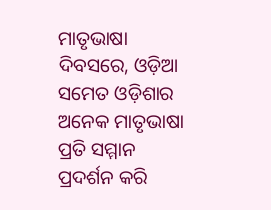ମାତୃଭାଷା ଦିବସରେ, ଓଡ଼ିଆ ସମେତ ଓଡ଼ିଶାର ଅନେକ ମାତୃଭାଷା ପ୍ରତି ସମ୍ମାନ ପ୍ରଦର୍ଶନ କରି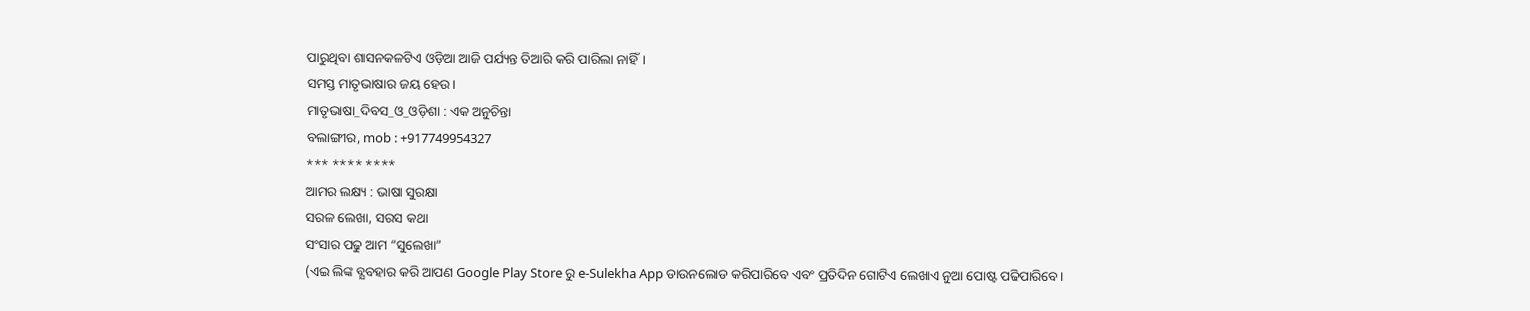ପାରୁଥିବା ଶାସନକଳଟିଏ ଓଡ଼ିଆ ଆଜି ପର୍ଯ୍ୟନ୍ତ ତିଆରି କରି ପାରିଲା ନାହିଁ।
ସମସ୍ତ ମାତୃଭାଷାର ଜୟ ହେଉ।
ମାତୃଭାଷା_ଦିବସ_ଓ_ଓଡ଼ିଶା : ଏକ ଅନୁଚିନ୍ତା
ବଲାଙ୍ଗୀର, mob : +917749954327
*** **** ****
ଆମର ଲକ୍ଷ୍ୟ : ଭାଷା ସୁରକ୍ଷା
ସରଳ ଲେଖା, ସରସ କଥା
ସଂସାର ପଢୁ ଆମ “ସୁଲେଖା”
(ଏଇ ଲିଙ୍କ ବ୍ଯବହାର କରି ଆପଣ Google Play Store ରୁ e-Sulekha App ଡାଉନଲୋଡ କରିପାରିବେ ଏବଂ ପ୍ରତିଦିନ ଗୋଟିଏ ଲେଖାଏ ନୁଆ ପୋଷ୍ଟ ପଢିପାରିବେ।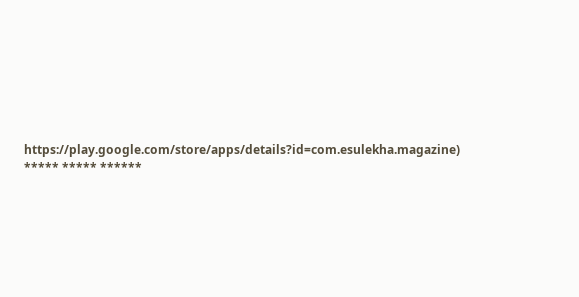https://play.google.com/store/apps/details?id=com.esulekha.magazine)
***** ***** ******